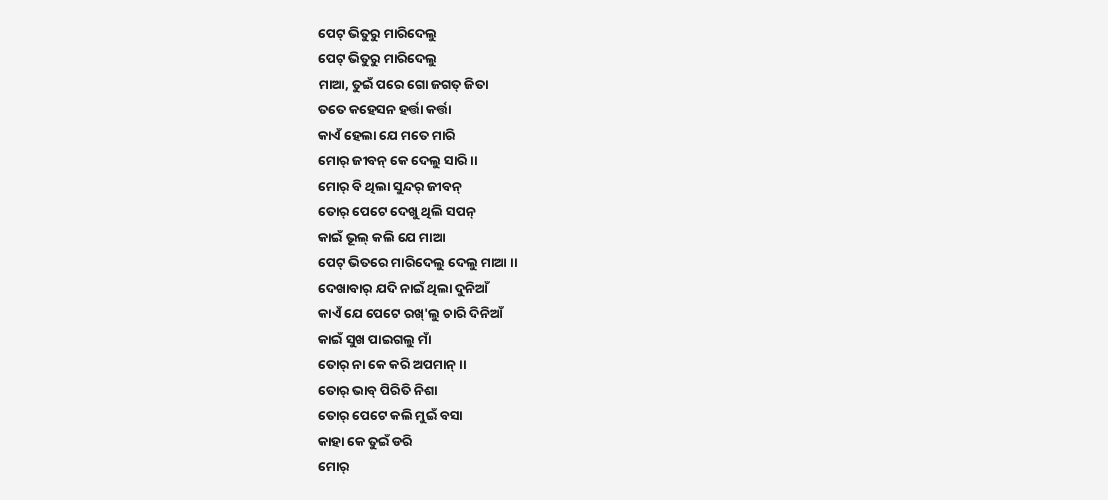ପେଟ୍ ଭିତୁରୁ ମାରିଦେଲୁ
ପେଟ୍ ଭିତୁରୁ ମାରିଦେଲୁ
ମାଆ, ତୁଇଁ ପରେ ଗୋ ଜଗତ୍ ଜିତା
ତତେ କହେସନ ହର୍ତ୍ତା କର୍ତ୍ତା
କାଏଁ ହେଲା ଯେ ମତେ ମାରି
ମୋର୍ ଜୀବନ୍ କେ ଦେଲୁ ସାରି ।।
ମୋର୍ ବି ଥିଲା ସୁନ୍ଦର୍ ଜୀବନ୍
ତୋର୍ ପେଟେ ଦେଖୁ ଥିଲି ସପନ୍
କାଇଁ ଭୂଲ୍ କଲି ଯେ ମାଆ
ପେଟ୍ ଭିତରେ ମାରିଦେଲୁ ଦେଲୁ ମାଆ ।।
ଦେଖାବାର୍ ଯଦି ନାଇଁ ଥିଲା ଦୁନିଆଁ
କାଏଁ ଯେ ପେଟେ ରଖ୍'ଲୁ ଚାରି ଦିନିଆଁ
କାଇଁ ସୁଖ ପାଇଗଲୁ ମାଁ
ତୋର୍ ନା କେ କରି ଅପମାନ୍ ।।
ତୋର୍ ଭାବ୍ ପିରିତି ନିଶା
ତୋର୍ ପେଟେ କଲି ମୁଇଁ ବସା
କାହା କେ ତୁଇଁ ଡରି
ମୋର୍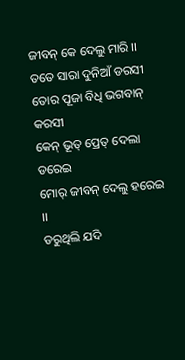ଜୀବନ୍ କେ ଦେଲୁ ମାରି ।।
ତତେ ସାରା ଦୁନିଆଁ ଡରସୀ
ତୋର ପୂଜା ବିଧି ଭଗବାନ୍ କରସୀ
କେନ୍ ଭୂତ୍ ପ୍ରେତ୍ ଦେଲା ଡରେଇ
ମୋର୍ ଜୀବନ୍ ଦେଲୁ ହରେଇ ।।
ଡରୁଥିଲି ଯଦି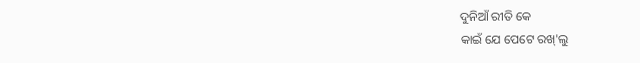ଦୁନିଆଁ ରୀତି କେ
କାଇଁ ଯେ ପେଟେ ରଖ୍'ଲୁ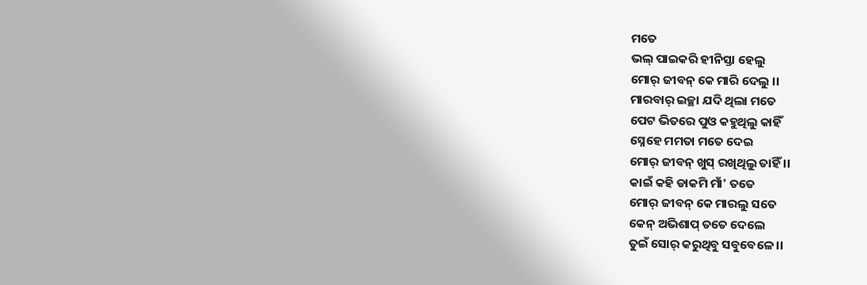ମତେ
ଭଲ୍ ପାଇକରି ହୀନିସ୍ତା ହେଲୁ
ମୋର୍ ଜୀବନ୍ କେ ମାରି ଦେଲୁ ।।
ମାରବାର୍ ଇଚ୍ଛା ଯଦି ଥିଲା ମତେ
ପେଟ ଭିତରେ ପୁଓ କହୁଥିଲୁ କାହିଁ
ସ୍ନେହେ ମମତା ମତେ ଦେଇ
ମୋର୍ ଜୀବନ୍ ଖୁସ୍ ରଖିଥିଲୁ ତାହିଁ ।।
କାଇଁ କହି ଡାକମି ମାଁ' ତତେ
ମୋର୍ ଜୀବନ୍ କେ ମାରଲୁ ସତେ
କେନ୍ ଅଭିଶାପ୍ ତତେ ଦେଲେ
ତୁଇଁ ସୋର୍ କରୁଥିବୁ ସବୁବେଳେ ।।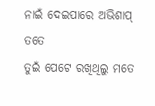ନାଇଁ ଦେଇପାରେ ଅଭିଶାପ୍ ତତେ
ତୁଇଁ ପେଟେ ରଖିଥିଲୁ ମତେ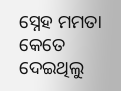ସ୍ନେହ ମମତା କେତେ ଦେଇଥିଲୁ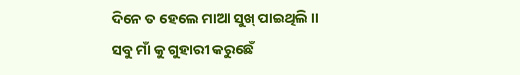ଦିନେ ତ ହେଲେ ମାଆ ସୁଖ୍ ପାଇଥିଲି ।।
ସବୁ ମାଁ କୁ ଗୁହାରୀ କରୁଛେଁ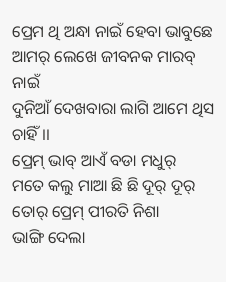ପ୍ରେମ ଥି ଅନ୍ଧା ନାଇଁ ହେବା ଭାବୁଛେ
ଆମର୍ ଲେଖେ ଜୀବନକ ମାରବ୍ ନାଇଁ
ଦୁନିଆଁ ଦେଖବାରା ଲାଗି ଆମେ ଥିସ ଚାହିଁ ।।
ପ୍ରେମ୍ ଭାବ୍ ଆଏଁ ବଡା ମଧୁର୍
ମତେ କଲୁ ମାଆ ଛି ଛି ଦୂର୍ ଦୂର୍
ତୋର୍ ପ୍ରେମ୍ ପୀରତି ନିଶା
ଭାଙ୍ଗି ଦେଲା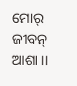ମୋର୍ ଜୀବନ୍ ଆଶା ।।